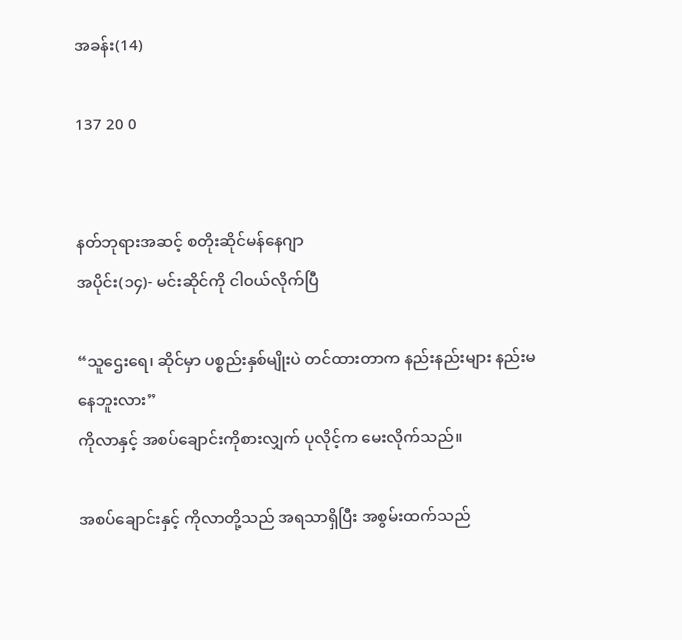အခန်း(14)

137 20 0


နတ်ဘုရားအဆင့် စတိုးဆိုင်မန်နေဂျာ
အပိုင်း(၁၄)- မင်းဆိုင်ကို ငါဝယ်လိုက်ပြီ

“သူဌေးရေ၊ ဆိုင်မှာ ပစ္စည်းနှစ်မျိုးပဲ တင်ထားတာက နည်းနည်းများ နည်းမနေဘူးလား”
ကိုလာနှင့် အစပ်ချောင်းကိုစားလျှက် ပုလိုင့်က မေးလိုက်သည်။

အစပ်ချောင်းနှင့် ကိုလာတို့သည် အရသာရှိပြီး အစွမ်းထက်သည်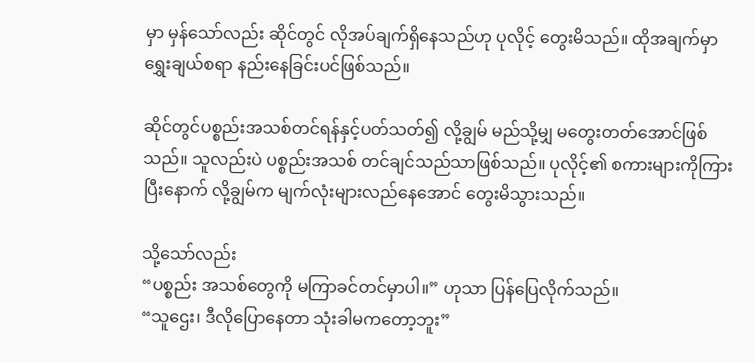မှာ မှန်သော်လည်း ဆိုင်တွင် လိုအပ်ချက်ရှိနေသည်ဟု ပုလိုင့် တွေးမိသည်။ ထိုအချက်မှာ ရွှေးချယ်စရာ နည်းနေခြင်းပင်ဖြစ်သည်။

ဆိုင်တွင်ပစ္စည်းအသစ်တင်ရန်နှင့်ပတ်သတ်၍ လို့ချွမ် မည်သို့မျှ မတွေးတတ်အောင်ဖြစ်သည်။ သူလည်းပဲ ပစ္စည်းအသစ် တင်ချင်သည်သာဖြစ်သည်။ ပုလိုင့်၏ စကားများကိုကြားပြီးနောက် လို့ချွမ်က မျက်လုံးများလည်နေအောင် တွေးမိသွားသည်။

သို့သော်လည်း
“ပစ္စည်း အသစ်တွေကို မကြာခင်တင်မှာပါ။” ဟုသာ ပြန်ပြေလိုက်သည်။
“သူဌေး၊ ဒီလိုပြောနေတာ သုံးခါမကတော့ဘူး”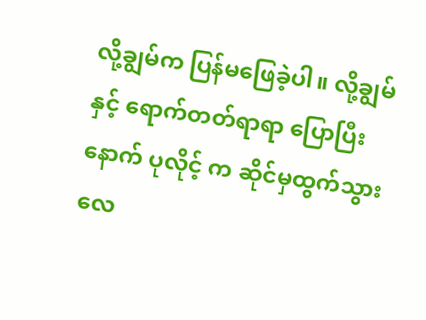လို့ချွမ်က ပြန်မဖြေခဲ့ပါ။ လို့ချွမ်နှင့် ရောက်တတ်ရာရာ ပြောပြီးနောက် ပုလိုင့် က ဆိုင်မှထွက်သွားလေ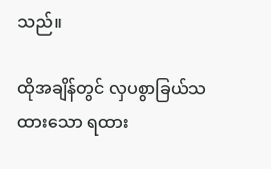သည်။

ထိုအချိန်တွင် လှပစွာခြယ်သထားသော ရထား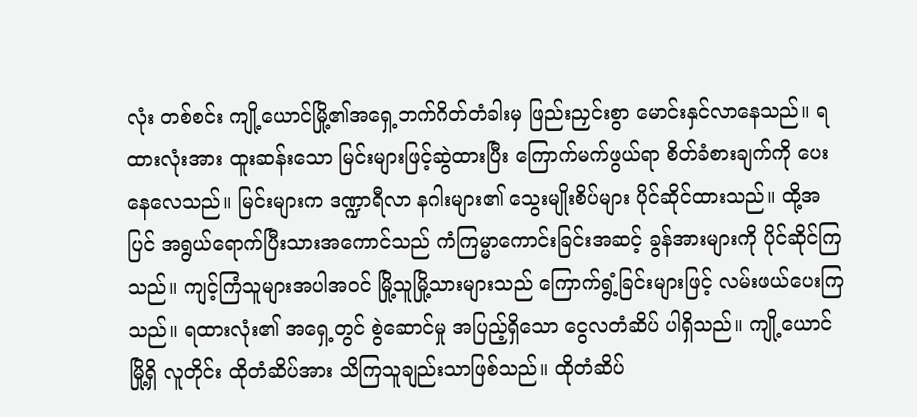လုံး တစ်စင်း ကျို့ယောင်မြို့၏အရှေ့ဘက်ဂိတ်တံခါးမှ ဖြည်းညှင်းစွာ မောင်းနှင်လာနေသည်။ ရထားလုံးအား ထူးဆန်းသော မြင်းများဖြင့်ဆွဲထားပြီး ကြောက်မက်ဖွယ်ရာ စိတ်ခံစားချက်ကို ပေးနေလေသည်။ မြင်းများက ဒဏ္ဍာရီလာ နဂါးများ၏ သွေးမျိုးစိပ်များ ပိုင်ဆိုင်ထားသည်။ ထို့အပြင် အရွယ်ရောက်ပြီးသားအကောင်သည် ကံကြမ္မာကောင်းခြင်းအဆင့် ခွန်အားများကို ပိုင်ဆိုင်ကြသည်။ ကျင့်ကြံသူများအပါအဝင် မြို့သူမြို့သားများသည် ကြောက်ရွံ့ခြင်းများဖြင့် လမ်းဖယ်ပေးကြသည်။ ရထားလုံး၏ အရှေ့တွင် စွဲဆောင်မှု အပြည့်ရှိသော ငွေလတံဆိပ် ပါရှိသည်။ ကျို့ယောင်မြို့ရှိ လူတိုင်း ထိုတံဆိပ်အား သိကြသူချည်းသာဖြစ်သည်။ ထိုတံဆိပ်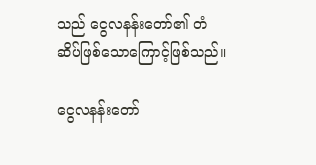သည် ငွေလနန်းတော်၏ တံဆိပ်ဖြစ်သောကြောင့်ဖြစ်သည်။

ငွေလနန်းတော်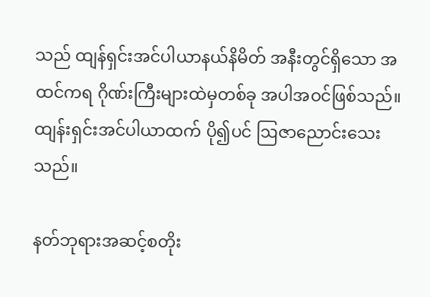သည် ထျန်ရှင်းအင်ပါယာနယ်နိမိတ် အနီးတွင်ရှိသော အထင်ကရ ဂိုဏ်းကြီးများထဲမှတစ်ခု အပါအဝင်ဖြစ်သည်။ ထျန်းရှင်းအင်ပါယာထက် ပို၍ပင် ဩဇာညောင်းသေးသည်။

နတ်ဘုရားအဆင့်စတိုး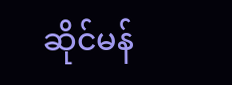ဆိုင်မန်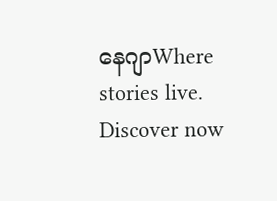နေဂျာWhere stories live. Discover now